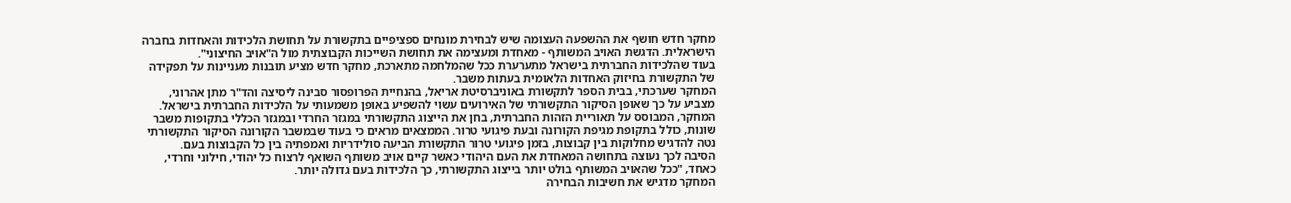מחקר חדש חושף את ההשפעה העצומה שיש לבחירת מונחים ספציפיים בתקשורת על תחושת הלכידות והאחדות בחברה הישראלית. הדגשת האויב המשותף - מאחדת ומעצימה את תחושת השייכות הקבוצתית מול ה"אויב החיצוני".
בעוד שהלכידות החברתית בישראל מתערערת ככל שהמלחמה מתארכת, מחקר חדש מציע תובנות מעניינות על תפקידה של התקשורת בחיזוק האחדות הלאומית בעתות משבר.
המחקר שערכתי, בבית הספר לתקשורת באוניברסיטת אריאל, בהנחיית הפרופסור סבינה ליסיצה והד"ר מתן אהרוני, מצביע על כך שאופן הסיקור התקשורתי של האירועים עשוי להשפיע באופן משמעותי על הלכידות החברתית בישראל.
המחקר, המבוסס על תאוריית הזהות החברתית, בחן את הייצוג התקשורתי במגזר החרדי ובמגזר הכללי בתקופות משבר שונות, כולל בתקופת מגיפת הקורונה ובעת פיגועי טרור. הממצאים מראים כי בעוד שבמשבר הקורונה הסיקור התקשורתי נטה להדגיש מחלוקות בין קבוצות, בזמן פיגועי טרור התקשורת הביעה סולידריות ואמפתיה בין כל הקבוצות בעם.
הסיבה לכך נעוצה בתחושה המאחדת את העם היהודי כאשר קיים אויב משותף השואף לרצוח כל יהודי, חילוני וחרדי, כאחד, "ככל שהאויב המשותף בולט יותר בייצוג התקשורתי, כך הלכידות בעם גדולה יותר.
המחקר מדגיש את חשיבות הבחירה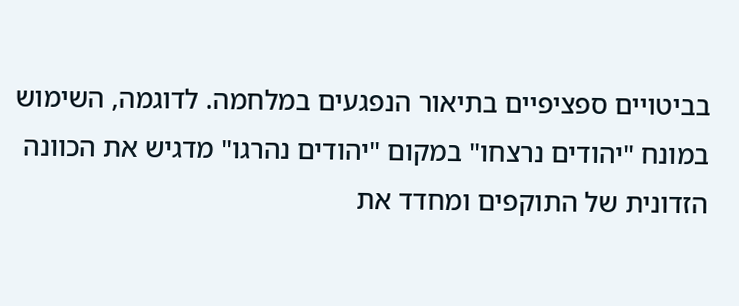בביטויים ספציפיים בתיאור הנפגעים במלחמה. לדוגמה, השימוש במונח "יהודים נרצחו" במקום "יהודים נהרגו" מדגיש את הכוונה הזדונית של התוקפים ומחדד את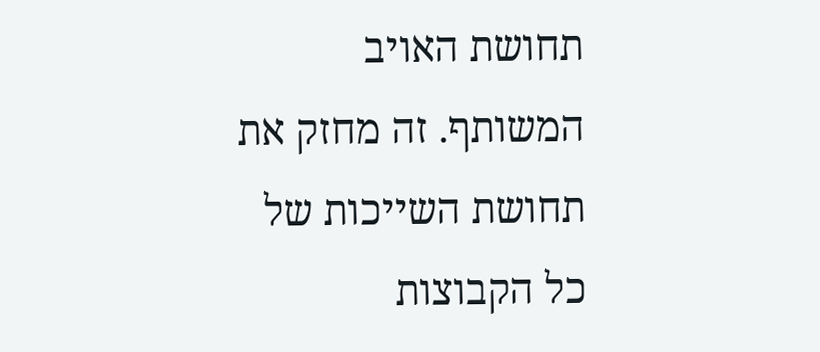תחושת האויב המשותף. זה מחזק את תחושת השייכות של כל הקבוצות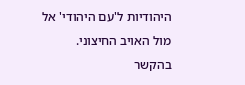היהודיות ל'עם היהודי' אל מול האויב החיצוני. בהקשר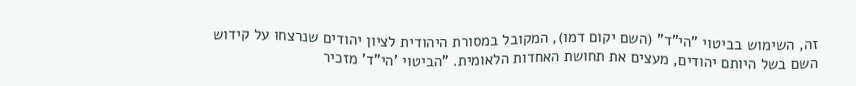זה, השימוש בביטוי "הי"ד" (השם יקום דמו), המקובל במסורת היהודית לציון יהודים שנרצחו על קידוש השם בשל היותם יהודים, מעצים את תחושת האחדות הלאומית. "הביטוי 'הי"ד' מזכיר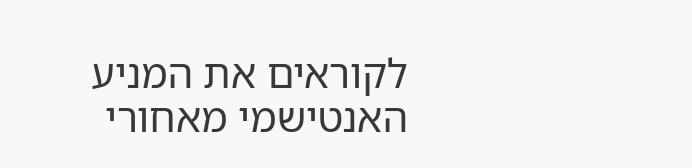לקוראים את המניע האנטישמי מאחורי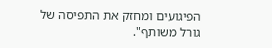הפיגועים ומחזק את התפיסה של גורל משותף".